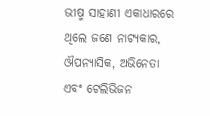ଭୀଷ୍ମ ସାହାଣୀ ଏକାଧାରରେ ଥିଲେ ଜଣେ ନାଟ୍ୟକାର, ଔପନ୍ୟାସିକ, ଅଭିନେତା ଏବଂ ଟେଲିଭିଜନ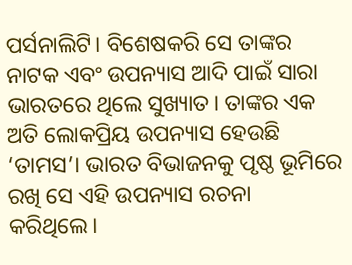ପର୍ସନାଲିଟି। ବିଶେଷକରି ସେ ତାଙ୍କର ନାଟକ ଏବଂ ଉପନ୍ୟାସ ଆଦି ପାଇଁ ସାରା ଭାରତରେ ଥିଲେ ସୁଖ୍ୟାତ। ତାଙ୍କର ଏକ ଅତି ଲୋକପ୍ରିୟ ଉପନ୍ୟାସ ହେଉଛି ‘ତାମସ’। ଭାରତ ବିଭାଜନକୁ ପୃଷ୍ଠ ଭୂମିରେ ରଖି ସେ ଏହି ଉପନ୍ୟାସ ରଚନା କରିଥିଲେ।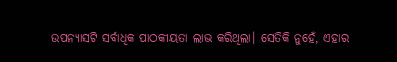ଉପନ୍ୟାସଟି ସର୍ବାଧିକ ପାଠକୀୟତା ଲାଭ କରିଥିଲା। ସେତିକି ନୁହେଁ, ଏହାର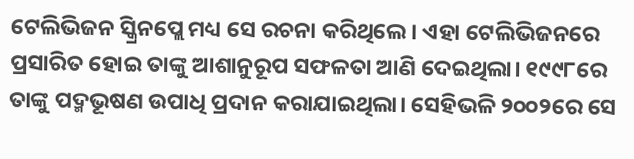ଟେଲିଭିଜନ ସ୍କ୍ରିନପ୍ଲେ ମଧ୍ୟ ସେ ରଚନା କରିଥିଲେ। ଏହା ଟେଲିଭିଜନରେ ପ୍ରସାରିତ ହୋଇ ତାଙ୍କୁ ଆଶାନୁରୂପ ସଫଳତା ଆଣି ଦେଇଥିଲା। ୧୯୯୮ରେ ତାଙ୍କୁ ପଦ୍ମଭୂଷଣ ଉପାଧି ପ୍ରଦାନ କରାଯାଇଥିଲା। ସେହିଭଳି ୨୦୦୨ରେ ସେ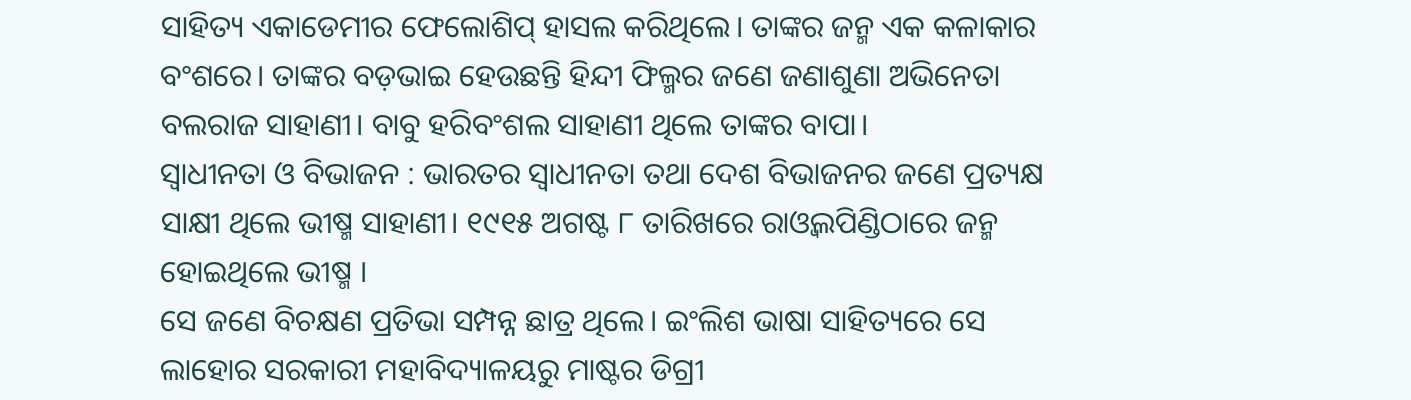ସାହିତ୍ୟ ଏକାଡେମୀର ଫେଲୋଶିପ୍ ହାସଲ କରିଥିଲେ। ତାଙ୍କର ଜନ୍ମ ଏକ କଳାକାର ବଂଶରେ। ତାଙ୍କର ବଡ଼ଭାଇ ହେଉଛନ୍ତି ହିନ୍ଦୀ ଫିଲ୍ମର ଜଣେ ଜଣାଶୁଣା ଅଭିନେତା ବଲରାଜ ସାହାଣୀ। ବାବୁ ହରିବଂଶଲ ସାହାଣୀ ଥିଲେ ତାଙ୍କର ବାପା।
ସ୍ବାଧୀନତା ଓ ବିଭାଜନ : ଭାରତର ସ୍ବାଧୀନତା ତଥା ଦେଶ ବିଭାଜନର ଜଣେ ପ୍ରତ୍ୟକ୍ଷ ସାକ୍ଷୀ ଥିଲେ ଭୀଷ୍ମ ସାହାଣୀ। ୧୯୧୫ ଅଗଷ୍ଟ ୮ ତାରିଖରେ ରାଓ୍ବଲପିଣ୍ଡିଠାରେ ଜନ୍ମ ହୋଇଥିଲେ ଭୀଷ୍ମ ।
ସେ ଜଣେ ବିଚକ୍ଷଣ ପ୍ରତିଭା ସମ୍ପନ୍ନ ଛାତ୍ର ଥିଲେ। ଇଂଲିଶ ଭାଷା ସାହିତ୍ୟରେ ସେ ଲାହୋର ସରକାରୀ ମହାବିଦ୍ୟାଳୟରୁ ମାଷ୍ଟର ଡିଗ୍ରୀ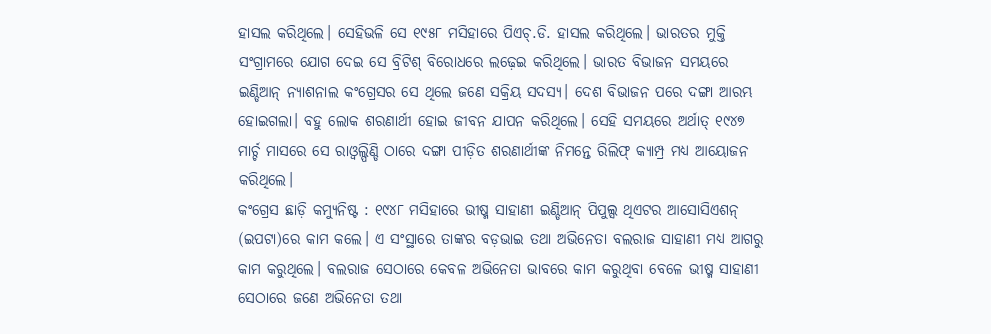ହାସଲ କରିଥିଲେ। ସେହିଭଳି ସେ ୧୯୫୮ ମସିହାରେ ପିଏଚ୍.ଡି. ହାସଲ କରିଥିଲେ। ଭାରତର ମୁକ୍ତି ସଂଗ୍ରାମରେ ଯୋଗ ଦେଇ ସେ ବ୍ରିଟିଶ୍ ବିରୋଧରେ ଲଢ଼େଇ କରିଥିଲେ। ଭାରତ ବିଭାଜନ ସମୟରେ ଇଣ୍ଡିଆନ୍ ନ୍ୟାଶନାଲ କଂଗ୍ରେସର ସେ ଥିଲେ ଜଣେ ସକ୍ରିୟ ସଦସ୍ୟ। ଦେଶ ବିଭାଜନ ପରେ ଦଙ୍ଗା ଆରମ୍ଭ ହୋଇଗଲା। ବହୁ ଲୋକ ଶରଣାର୍ଥୀ ହୋଇ ଜୀବନ ଯାପନ କରିଥିଲେ। ସେହି ସମୟରେ ଅର୍ଥାତ୍ ୧୯୪୭ ମାର୍ଚ୍ଚ ମାସରେ ସେ ରାଓ୍ବଲ୍ପିଣ୍ଡି ଠାରେ ଦଙ୍ଗା ପୀଡ଼ିତ ଶରଣାର୍ଥୀଙ୍କ ନିମନ୍ତେ ରିଲିଫ୍ କ୍ୟାମ୍ପ୍ର ମଧ୍ୟ ଆୟୋଜନ କରିଥିଲେ।
କଂଗ୍ରେସ ଛାଡ଼ି କମ୍ୟୁନିଷ୍ଟ : ୧୯୪୮ ମସିହାରେ ଭୀଷ୍ମ ସାହାଣୀ ଇଣ୍ଡିଆନ୍ ପିପୁଲ୍ସ ଥିଏଟର ଆସୋସିଏଶନ୍ (ଇପଟା)ରେ କାମ କଲେ। ଏ ସଂସ୍ଥାରେ ତାଙ୍କର ବଡ଼ଭାଇ ତଥା ଅଭିନେତା ବଲରାଜ ସାହାଣୀ ମଧ୍ୟ ଆଗରୁ କାମ କରୁଥିଲେ। ବଲରାଜ ସେଠାରେ କେବଳ ଅଭିନେତା ଭାବରେ କାମ କରୁଥିବା ବେଳେ ଭୀଷ୍ମ ସାହାଣୀ ସେଠାରେ ଜଣେ ଅଭିନେତା ତଥା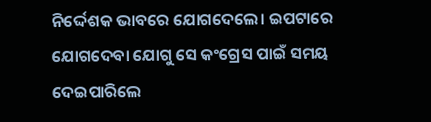ନିର୍ଦ୍ଦେଶକ ଭାବରେ ଯୋଗଦେଲେ। ଇପଟାରେ ଯୋଗଦେବା ଯୋଗୁ ସେ କଂଗ୍ରେସ ପାଇଁ ସମୟ ଦେଇପାରିଲେ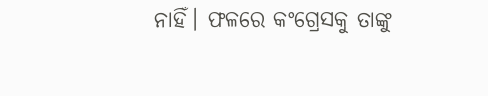ନାହିଁ। ଫଳରେ କଂଗ୍ରେସକୁ ତାଙ୍କୁ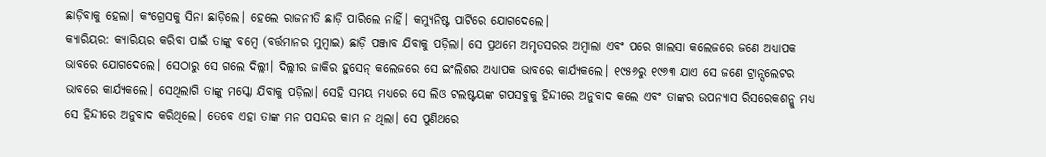ଛାଡ଼ିବାକୁ ହେଲା। କଂଗ୍ରେସକୁ ସିନା ଛାଡ଼ିଲେ। ହେଲେ ରାଜନୀତି ଛାଡ଼ି ପାରିଲେ ନାହିଁ। କମ୍ୟୁନିଷ୍ଟ ପାର୍ଟିରେ ଯୋଗଦେଲେ।
କ୍ୟାରିୟର: କ୍ୟାରିୟର କରିବା ପାଇଁ ତାଙ୍କୁ ବମ୍ବେ (ବର୍ତ୍ତମାନର ମୁମ୍ବାଇ) ଛାଡ଼ି ପଞ୍ଜାବ ଯିବାକୁ ପଡ଼ିଲା। ସେ ପ୍ରଥମେ ଅମୃତସରର ଅମ୍ବାଲା ଏବଂ ପରେ ଖାଲସା କଲେଜରେ ଜଣେ ଅଧ୍ୟାପକ ଭାବରେ ଯୋଗଦେଲେ। ସେଠାରୁ ସେ ଗଲେ ଦିଲ୍ଲୀ। ଦିଲ୍ଲୀର ଜାକିର ହୁସେନ୍ କଲେଜରେ ସେ ଇଂଲିଶର ଅଧ୍ୟାପକ ଭାବରେ କାର୍ଯ୍ୟକଲେ। ୧୯୫୬ରୁ ୧୯୬୩ ଯାଏ ସେ ଜଣେ ଟ୍ରାନ୍ସଲେଟର ଭାବରେ କାର୍ଯ୍ୟକଲେ। ସେଥିଲାଗି ତାଙ୍କୁ ମସ୍କୋ ଯିବାକୁ ପଡ଼ିଲା। ସେହି ସମୟ ମଧ୍ୟରେ ସେ ଲିଓ ଟଲଷ୍ଟୟଙ୍କ ଗପସବୁକୁ ହିନ୍ଦୀରେ ଅନୁବାଦ କଲେ ଏବଂ ତାଙ୍କର ଉପନ୍ୟାସ ରିସରେକଶନ୍କୁ ମଧ୍ୟ ସେ ହିନ୍ଦୀରେ ଅନୁବାଦ କରିଥିଲେ। ତେବେ ଏହା ତାଙ୍କ ମନ ପସନ୍ଦର କାମ ନ ଥିଲା। ସେ ପୁଣିଥରେ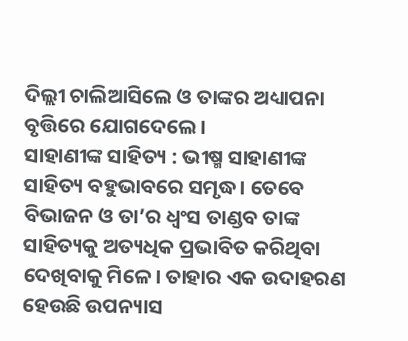ଦିଲ୍ଲୀ ଚାଲିଆସିଲେ ଓ ତାଙ୍କର ଅଧ୍ୟାପନା ବୃତ୍ତିରେ ଯୋଗଦେଲେ।
ସାହାଣୀଙ୍କ ସାହିତ୍ୟ : ଭୀଷ୍ମ ସାହାଣୀଙ୍କ ସାହିତ୍ୟ ବହୁଭାବରେ ସମୃଦ୍ଧ। ତେବେ ବିଭାଜନ ଓ ତା’ର ଧ୍ୱଂସ ତାଣ୍ଡବ ତାଙ୍କ ସାହିତ୍ୟକୁ ଅତ୍ୟଧିକ ପ୍ରଭାବିତ କରିଥିବା ଦେଖିବାକୁ ମିଳେ। ତାହାର ଏକ ଉଦାହରଣ ହେଉଛି ଉପନ୍ୟାସ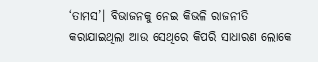‘ତାମସ’। ବିଭାଜନକୁ ନେଇ କିଭଳି ରାଜନୀତି କରାଯାଇଥିଲା ଆଉ ସେଥିରେ କିପରି ସାଧାରଣ ଲୋକେ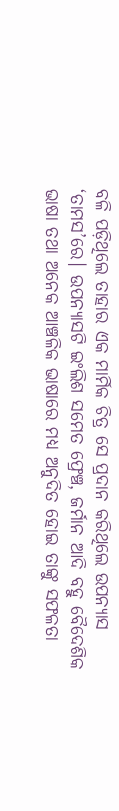ବଳି ପଡ଼ିଥିଲେ ତାହାର ଏକ ମାର୍ମିକ ଚିତ୍ର ସେ ପ୍ରଦାନ କରିଥିଲେ ଉପନ୍ୟାସ ‘ତାମସ’ରେ। ଉପନ୍ୟାସଟି ଇଂଲିଶ ସମେତ ଫ୍ରେଞ୍ଚ, ଜର୍ମାନ ଆଦି ବହୁ ବୈଦେଶିକ ଭାଷା ତଥା ଅନେକ ଆଞ୍ଚଳିକ ଭାଷାରେ ମଧ୍ୟ ଅନୁଦିତ ହୋଇ ତାଙ୍କୁ ସଫଳତା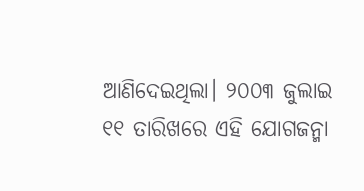ଆଣିଦେଇଥିଲା। ୨୦୦୩ ଜୁଲାଇ ୧୧ ତାରିଖରେ ଏହି ଯୋଗଜନ୍ମା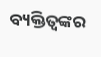ବ୍ୟକ୍ତିତ୍ୱଙ୍କର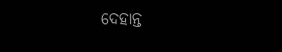ଦେହାନ୍ତ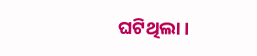ଘଟିଥିଲା।